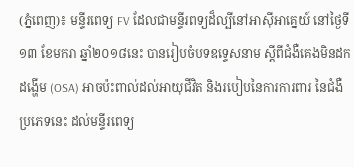(ភ្នំពេញ)៖ មន្ទីរពេទ្យ FV ដែលជាមន្ទីរពទ្យដ៏ល្បីនៅអាស៊ីអាគ្នេយ៍ នៅថ្ងៃទី១៣ ខែមករា ឆ្នាំ២០១៨នេះ បានរៀបចំបទឧទ្ទេសនាម ស្តីពីជំងឺគេងមិនដកដង្ហើម (OSA) អាចប៉ះពាល់ដល់អាយុជីវិត និងរបៀបនៃការការពារ នៃជំងឺប្រភេទនេះ ដល់មន្ទីរពេទ្យ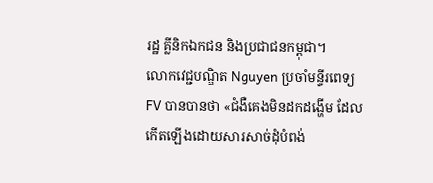រដ្ឋ គ្លីនិកឯកជន និងប្រជាជនកម្ពុជា។
លោកវេជ្ជបណ្ឌិត Nguyen ប្រចាំមន្ទីរពេទ្យ FV បានបានថា «ជំងឺគេងមិនដកដង្ហើម ដែលកើតឡើងដោយសារសាច់ដុំបំពង់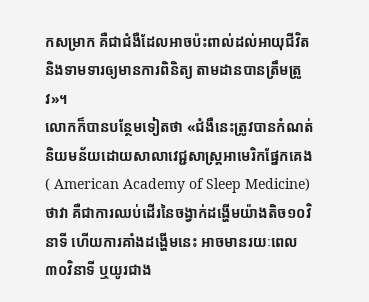កសម្រាក គឺជាជំងឺដែលអាចប៉ះពាល់ដល់អាយុជីវិត និងទាមទារឲ្យមានការពិនិត្យ តាមដានបានត្រឹមត្រូវ»។
លោកក៏បានបន្ថែមទៀតថា «ជំងឺនេះត្រូវបានកំណត់និយមន័យដោយសាលាវេជ្ជសាស្ត្រអាមេរិកផ្នែកគេង( American Academy of Sleep Medicine) ថាវា គឺជាការឈប់ដើរនៃចង្វាក់ដង្ហើមយ៉ាងតិច១០វិនាទី ហើយការគាំងដង្ហើមនេះ អាចមានរយៈពេល៣០វិនាទី ឬយូរជាង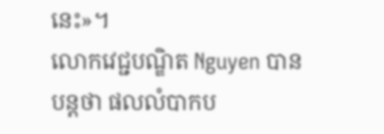នេះ»។
លោកវេជ្ជបណ្ឌិត Nguyen បានបន្តថា ផលលំបាកប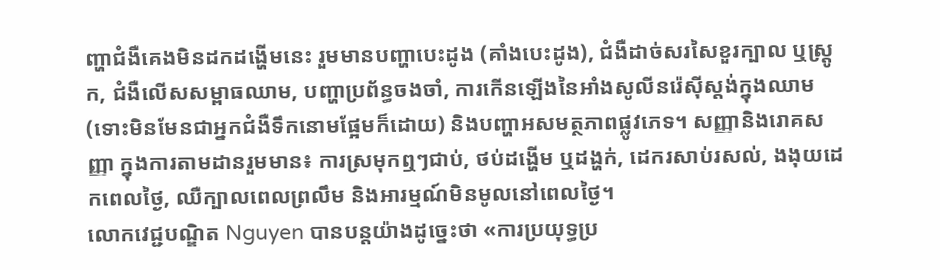ញ្ហាជំងឺគេងមិនដកដង្ហើមនេះ រួមមានបញ្ហាបេះដូង (គាំងបេះដូង), ជំងឺដាច់សរសៃខួរក្បាល ឬស្ត្រូក, ជំងឺលើសសម្ពាធឈាម, បញ្ហាប្រព័ន្ធចងចាំ, ការកើនឡើងនៃអាំងសូលីនរ៉េស៊ីស្ដង់ក្នុងឈាម (ទោះមិនមែនជាអ្នកជំងឺទឹកនោមផ្អែមក៏ដោយ) និងបញ្ហាអសមត្ថភាពផ្លូវភេទ។ សញ្ញានិងរោគសញ្ញា ក្នុងការតាមដានរួមមាន៖ ការស្រមុកឮៗជាប់, ថប់ដង្ហើម ឬដង្ហក់, ដេករសាប់រសល់, ងងុយដេកពេលថ្ងៃ, ឈឺក្បាលពេលព្រលឹម និងអារម្មណ៍មិនមូលនៅពេលថ្ងៃ។
លោកវេជ្ជបណ្ឌិត Nguyen បានបន្តយ៉ាងដូច្នេះថា «ការប្រយុទ្ធប្រ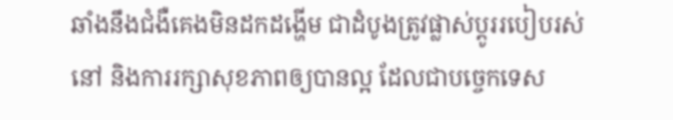ឆាំងនឹងជំងឺគេងមិនដកដង្ហើម ជាដំបូងត្រូវផ្លាស់ប្ដូររបៀបរស់នៅ និងការរក្សាសុខភាពឲ្យបានល្អ ដែលជាបច្ចេកទេស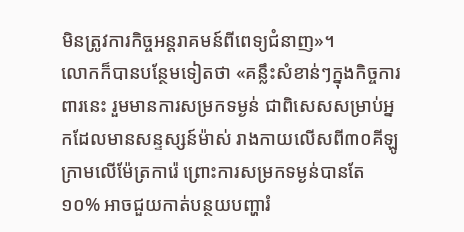មិនត្រូវការកិច្ចអន្តរាគមន៍ពីពេទ្យជំនាញ»។
លោកក៏បានបន្ថែមទៀតថា «គន្លឹះសំខាន់ៗក្នុងកិច្ចការពារនេះ រួមមានការសម្រកទម្ងន់ ជាពិសេសសម្រាប់អ្នកដែលមានសន្ទស្សន៍ម៉ាស់ រាងកាយលើសពី៣០គីឡូក្រាមលើម៉ែត្រការ៉េ ព្រោះការសម្រកទម្ងន់បានតែ១០% អាចជួយកាត់បន្ថយបញ្ហារំ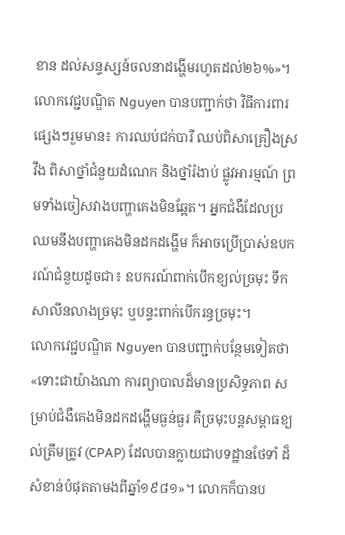ខាន ដល់សន្ទស្សន៍ចលនាដង្ហើមរហូតដល់២៦%»។
លោកវេជ្ជបណ្ឌិត Nguyen បានបញ្ជាក់ថា វិធីការពារផ្សេងៗរួមមាន៖ ការឈប់ជក់បារី ឈប់ពិសាគ្រឿងស្រវឹង ពិសាថ្នាំជំនួយដំណេក និងថ្នាំរំងាប់ ផ្លូវអារម្មណ៍ ព្រមទាំងចៀសវាងបញ្ហាគេងមិនឆ្អែត។ អ្នកជំងឺដែលប្រឈមនឹងបញ្ហាគេងមិនដកដង្ហើម ក៏អាចប្រើប្រាស់ឧបករណ៍ជំនួយដូចជា៖ ឧបករណ៍ពាក់បើកខ្យល់ច្រមុះ ទឹកសាលីនលាងច្រមុះ ឬបន្ទះពាក់បើករន្ធច្រមុះ។
លោកវេជ្ជបណ្ឌិត Nguyen បានបញ្ជាក់បន្ថែមទៀតថា «ទោះជាយ៉ាងណា ការព្យាបាលដ៏មានប្រសិទ្ធភាព សម្រាប់ជំងឺគេងមិនដកដង្ហើមធ្ងន់ធ្ងរ គឺច្រមុះបន្តសម្ពាធខ្យល់ត្រឹមត្រូវ (CPAP) ដែលបានក្លាយជាបទដ្ឋានថែទាំ ដ៏សំខាន់បំផុតតាមងពីឆ្នាំ១៩៨១»។ លោកក៏បានប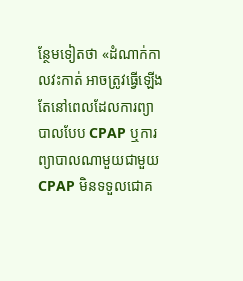ន្ថែមទៀតថា «ដំណាក់កាលវះកាត់ អាចត្រូវធ្វើឡើងតែនៅពេលដែលការព្យាបាលបែប CPAP ឬការព្យាបាលណាមួយជាមួយ CPAP មិនទទួលជោគ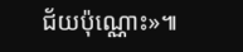ជ័យប៉ុណ្ណោះ»៕